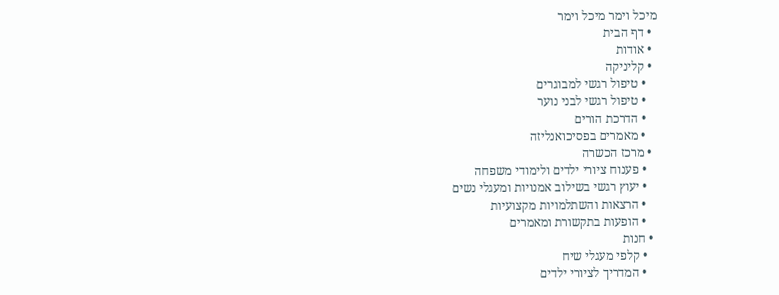מיכל וימר מיכל וימר
  • דף הבית
  • אודות
  • קליניקה
    • טיפול רגשי למבוגרים
    • טיפול רגשי לבני נוער
    • הדרכת הורים
    • מאמרים בפסיכואנליזה
  • מרכז הכשרה
    • פענוח ציורי ילדים ולימודי משפחה
    • יעוץ רגשי בשילוב אמנויות ומעגלי נשים
    • הרצאות והשתלמויות מקצועיות
    • הופעות בתקשורת ומאמרים
  • חנות
    • קלפי מעגלי שיח
    • המדריך לציורי ילדים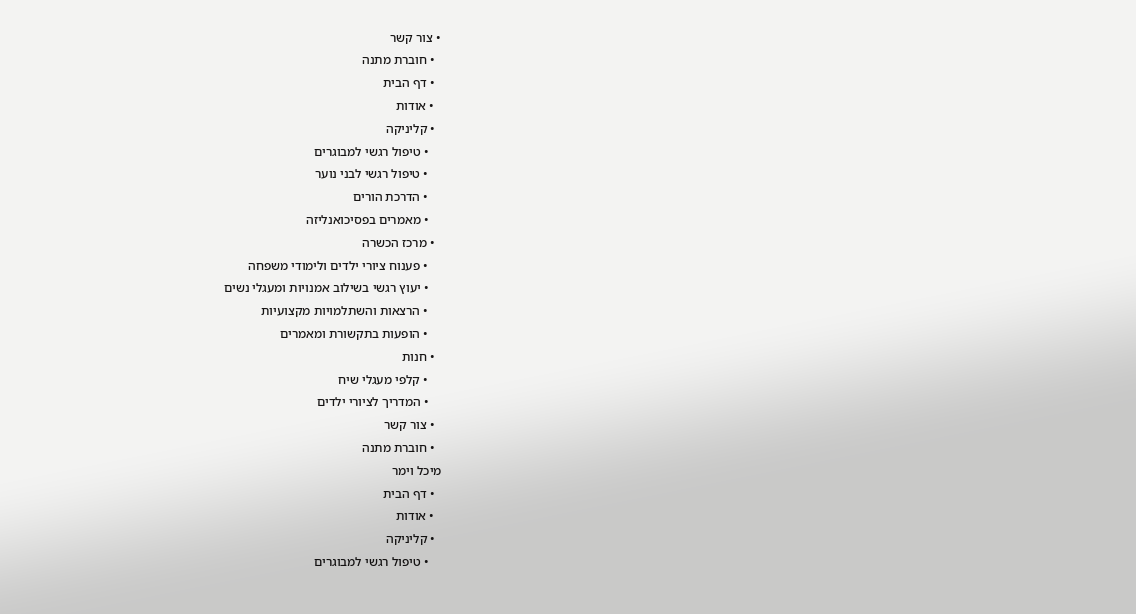• צור קשר
  • חוברת מתנה
  • דף הבית
  • אודות
  • קליניקה
    • טיפול רגשי למבוגרים
    • טיפול רגשי לבני נוער
    • הדרכת הורים
    • מאמרים בפסיכואנליזה
  • מרכז הכשרה
    • פענוח ציורי ילדים ולימודי משפחה
    • יעוץ רגשי בשילוב אמנויות ומעגלי נשים
    • הרצאות והשתלמויות מקצועיות
    • הופעות בתקשורת ומאמרים
  • חנות
    • קלפי מעגלי שיח
    • המדריך לציורי ילדים
  • צור קשר
  • חוברת מתנה
מיכל וימר
  • דף הבית
  • אודות
  • קליניקה
    • טיפול רגשי למבוגרים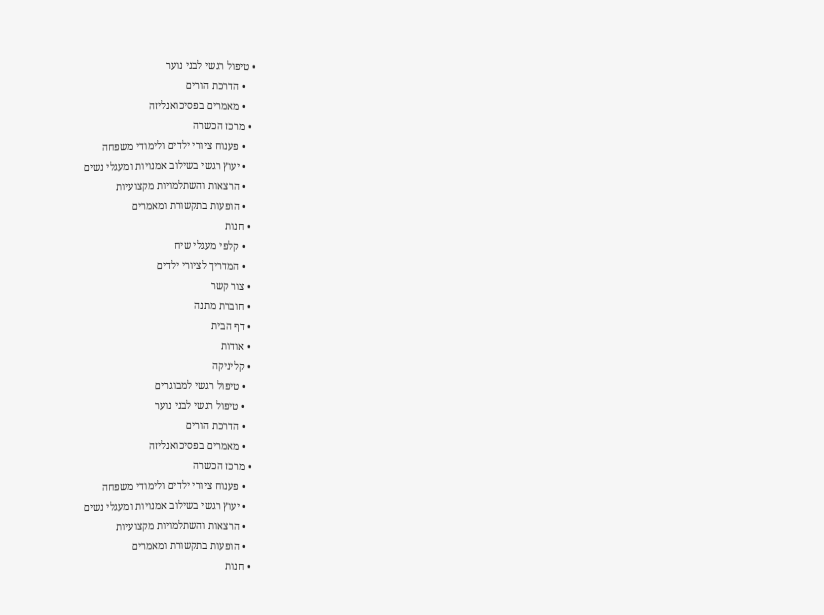• טיפול רגשי לבני נוער
    • הדרכת הורים
    • מאמרים בפסיכואנליזה
  • מרכז הכשרה
    • פענוח ציורי ילדים ולימודי משפחה
    • יעוץ רגשי בשילוב אמנויות ומעגלי נשים
    • הרצאות והשתלמויות מקצועיות
    • הופעות בתקשורת ומאמרים
  • חנות
    • קלפי מעגלי שיח
    • המדריך לציורי ילדים
  • צור קשר
  • חוברת מתנה
  • דף הבית
  • אודות
  • קליניקה
    • טיפול רגשי למבוגרים
    • טיפול רגשי לבני נוער
    • הדרכת הורים
    • מאמרים בפסיכואנליזה
  • מרכז הכשרה
    • פענוח ציורי ילדים ולימודי משפחה
    • יעוץ רגשי בשילוב אמנויות ומעגלי נשים
    • הרצאות והשתלמויות מקצועיות
    • הופעות בתקשורת ומאמרים
  • חנות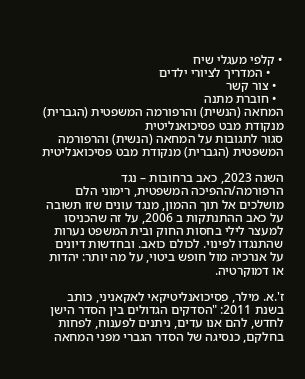• קלפי מעגלי שיח
    • המדריך לציורי ילדים
  • צור קשר
  • חוברת מתנה
המחאה (הנשית) והרפורמה המשפטית (הגברית) מנקודת מבט פסיכואנליטית
סגור לתגובות על המחאה (הנשית) והרפורמה המשפטית (הגברית) מנקודת מבט פסיכואנליטית

השנה 2023, כאב ברחובות – נגד הרפורמה/ההפיכה המשפטית, רימוני הלם מושלכים אל תוך ההמון, מנגד עונים שזו תשובה על כאב ההתנתקות ב 2006, על זה שהכניסו למעצר לילי בחסות החוק ובית המשפט נערות שהתנגדו לפינוי. לכולם כואב. ובחדשות דיונים על אנרכיה מול חופש ביטוי, על מה יותר: יהדות או דמוקרטיה.

ז'.א. מילר, פסיכואנליטיקאי לאקאניני, כותב בשנת 2011: "הסדקים הגדולים בין הסדר הישן לחדש, להם אנו עדים, ניתנים לפענוח, לפחות בחלקם, כנסיגה של הסדר הגברי מפני המחאה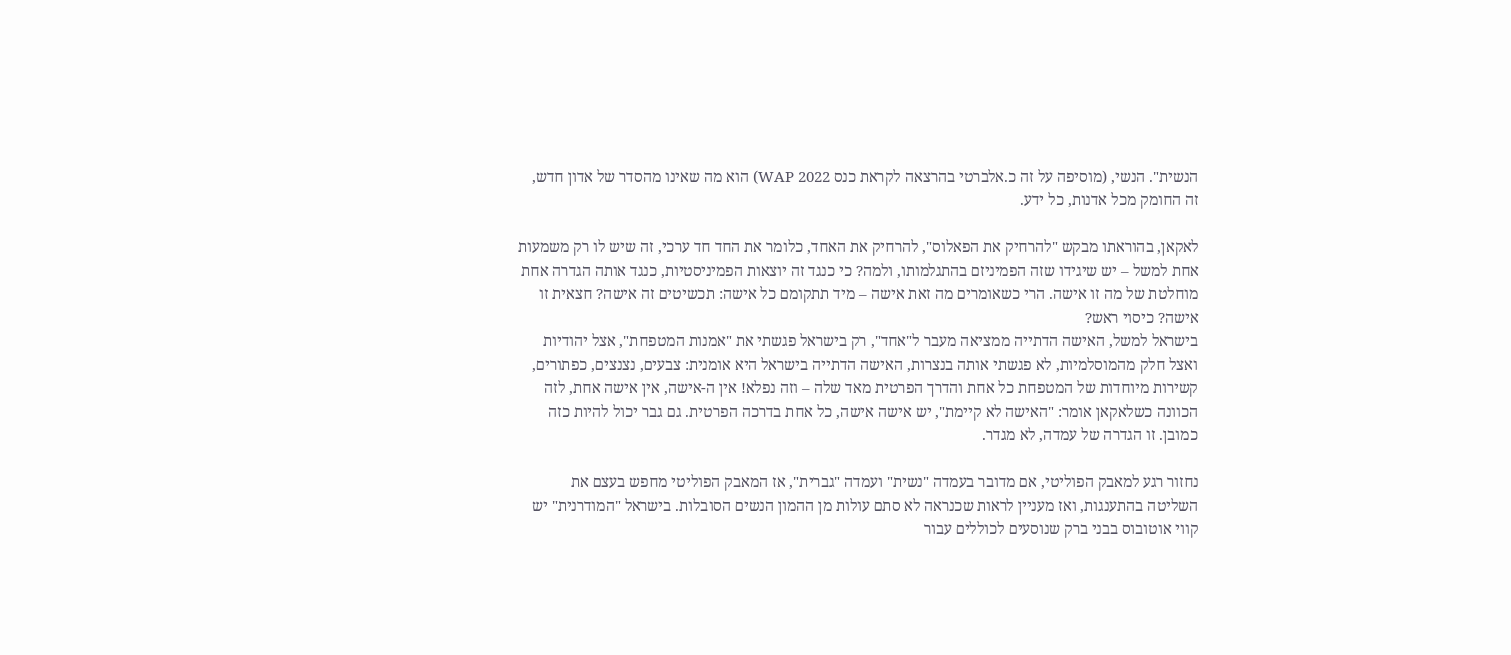הנשית". הנשי, (מוסיפה על זה כ.אלברטי בהרצאה לקראת כנס WAP 2022) הוא מה שאינו מהסדר של אדון חדש, זה החומק מכל אדנות, כל ידע.

לאקאן, בהוראתו מבקש "להרחיק את הפאלוס", להרחיק את האחד, כלומר את החד חד ערכי, זה שיש לו רק משמעות אחת למשל – יש שיגידו שזה הפמיניזם בהתגלמותו, ולמה? כי כנגד זה יוצאות הפמיניסטיות, כנגד אותה הגדרה אחת מוחלטת של מה זו אישה. הרי כשאומרים מה זאת אישה – מיד תתקומם כל אישה: תכשיטים זה אישה? חצאית זו אישה? כיסוי ראש?
בישראל למשל, האישה הדתייה ממציאה מעבר ל"אחד", רק בישראל פגשתי את "אמנות המטפחת", אצל יהודיות ואצל חלק מהמוסלמיות, לא פגשתי אותה בנצרות, האישה הדתייה בישראל היא אומנית: צבעים, נצנצים, כפתורים, קשירות מיוחדות של המטפחת כל אחת והדרך הפרטית מאד שלה – וזה נפלא! אין ה-אישה, אין אישה אחת, לזה הכוונה כשלאקאן אומר: "האישה לא קיימת", יש אישה אישה, כל אחת בדרכה הפרטית. גם גבר יכול להיות כזה כמובן. זו הגדרה של עמדה, לא מגדר.

נחזור רגע למאבק הפוליטי, אם מדובר בעמדה "נשית" ועמדה "גברית", אז המאבק הפוליטי מחפש בעצם את השליטה בהתענגות, ואז מעניין לראות שכנראה לא סתם עולות מן ההמון הנשים הסובלות. בישראל "המודרנית" יש קווי אוטובוס בבני ברק שנוסעים לכוללים עבור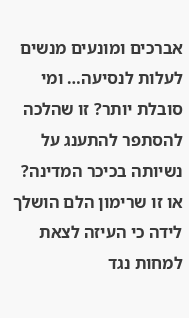אברכים ומונעים מנשים לעלות לנסיעה… ומי סובלת יותר? זו שהלכה להסתפר להתענג על נשיותה בכיכר המדינה? או זו שרימון הלם הושלך לידה כי העיזה לצאת למחות נגד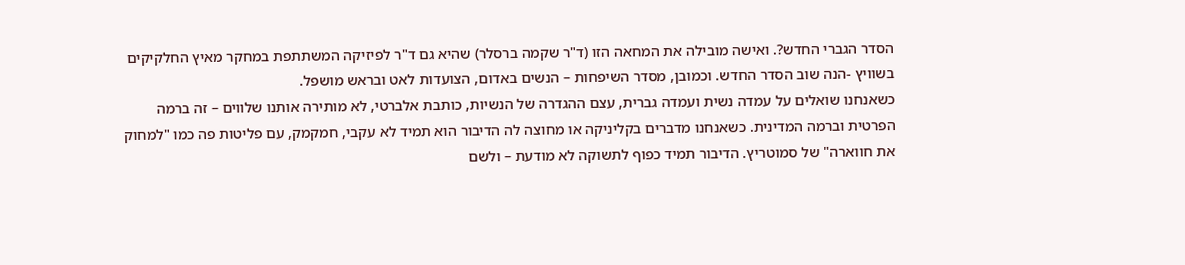הסדר הגברי החדש?. ואישה מובילה את המחאה הזו (ד"ר שקמה ברסלר) שהיא גם ד"ר לפיזיקה המשתתפת במחקר מאיץ החלקיקים בשוויץ -הנה שוב הסדר החדש. וכמובן, מסדר השיפחות – הנשים באדום, הצועדות לאט ובראש מושפל.
כשאנחנו שואלים על עמדה נשית ועמדה גברית, עצם ההגדרה של הנשיות, כותבת אלברטי, לא מותירה אותנו שלווים – זה ברמה הפרטית וברמה המדינית. כשאנחנו מדברים בקליניקה או מחוצה לה הדיבור הוא תמיד לא עקבי, חמקמק, עם פליטות פה כמו "למחוק את חווארה" של סמוטריץ. הדיבור תמיד כפוף לתשוקה לא מודעת – ולשם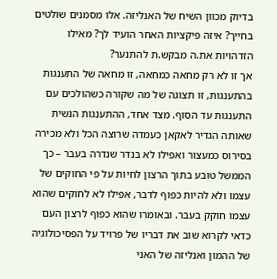בדיוק מכוון השיח של האנליזה. אלו מסמנים שולטים בחייך? איזה פיקציות האחר הועיד לך? מאילו הזדהויות את.ה מבקש.ת להתנער?
אך זו לא רק מחאה כמחאה, זו מחאה של התענגות בהתענגות, זו תצוגה של מה שקורה כשהולכים עם התענגות עד הסוף. מצד אחד, ההתענגות הנשית שאותה הגדיר לאקאן כעמדה שרוצה הכל ולא מכירה בסירוס כמעצור ואפילו לא בנדר שנדרה בעבר – כך הממשל טובע בתוך הרצון לחיות על פי החוקים של עצמו ולא להיות כפוף לדבר, אפילו לא לחוקים שהוא עצמו חוקק בעבר. ובאומרו שהוא כפוף לרצון העם כדאי לקרוא שוב את דבריו של פרויד על הפסיכולוגיה של ההמון ואנליזה של האני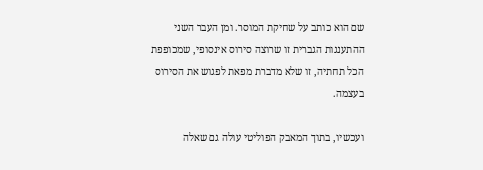שם הוא כותב על שחיקת המוסר. ומן העבר השני ההתענגות הגברית זו שרוצה סירוס אינסופי, שמכופפת הכל תחתיה, זו שלא מדברת מפאת לפגוש את הסירוס בעצמה.

ועכשיו, בתוך המאבק הפוליטי עולה גם שאלה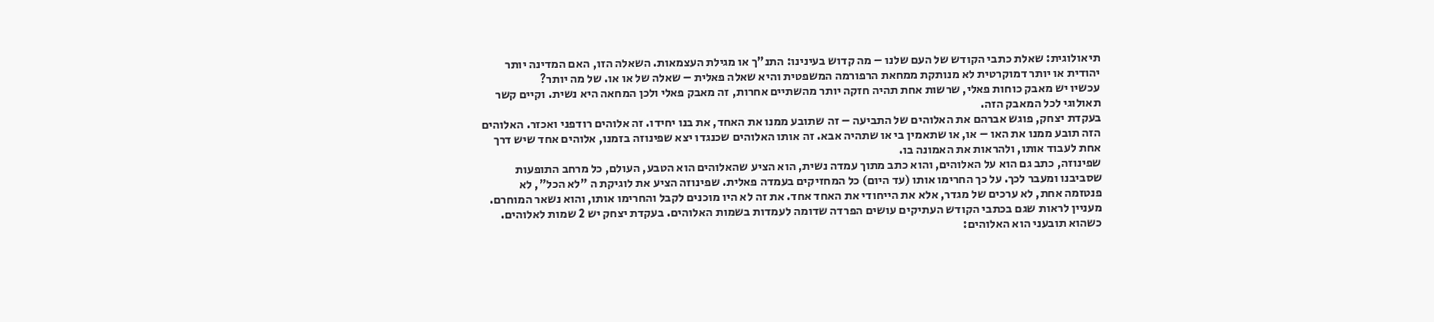תיאולוגית: שאלת כתבי הקודש של העם שלנו – מה קדוש בעינינו: התנ"ך או מגילת העצמאות. השאלה הזו, האם המדינה יותר יהודית או יותר דמוקרטית לא מנותקת ממחאת הרפורמה המשפטית והיא שאלה פאלית – שאלה של או או. של מה יותר?
עכשיו יש מאבק כוחות פאלי, שרשות אחת תהיה חזקה יותר מהשתיים אחרות, זה מאבק פאלי ולכן המחאה היא נשית. וקיים קשר תאולוגי לכל המאבק הזה.
בעקדת יצחק, פוגש אברהם את האלוהים של התביעה – זה שתובע ממנו את האחד, את בנו יחידו. זה אלוהים רודפני ואכזר. האלוהים הזה תובע ממנו את האו – או, או שתאמין בי או שתהיה אבא. זה אותו האלוהים שכנגדו יצא שפינוזה בזמנו, אלוהים אחד שיש דרך אחת לעבוד אותו, ולהראות את האמונה בו.
שפינוזה, כתב גם הוא על האלוהים, והוא כתב מתוך עמדה נשית, הוא הציע שהאלוהים הוא הטבע, העולם, כל מרחב התופעות שסביבנו ומעבר לכך. על כך החרימו אותו (עד היום) כל המחזיקים בעמדה פאלית. שפינוזה הציע את לוגיקת ה "לא הכל", לא פנטזמה אחת, לא ערכים של מגדר, אלא את הייחודי את האחד אחד. את זה לא היו מוכנים לקבל והחרימו אותו, והוא נשאר המוחרם.
מעניין לראות שגם בכתבי הקודש העתיקים עושים הפרדה שדומה לעמדות בשמות האלוהים. בעקדת יצחק יש 2 שמות לאלוהים. כשהוא תובעני הוא האלוהים: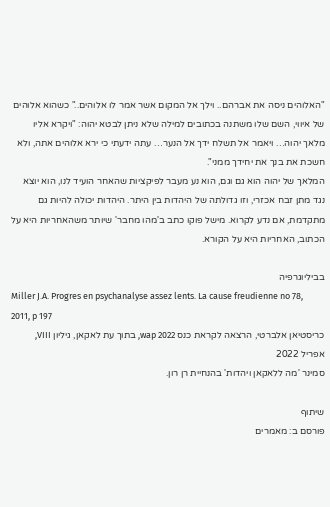"האלוהים ניסה את אברהם.. וילך אל המקום אשר אמר לו אלוהים.." כשהוא אלוהים של איווי, השם שלו משתנה בכתובים למילה שלא ניתן לבטא יהוה: "ויקרא אליו מלאך יהוה… ויאמר אל תשלח ידך אל הנער… עתה ידעתי כי ירא אלוהים אתה, ולא חשכת את בנך את יחידך ממני".
המלאך של יהוה הוא גם וגם, הוא נע מעבר לפיקציות שהאחר הועיד לנו, הוא יוצא נגד מתן זבח אכזרי, וזו גדולתה של היהדות בין היתר. היהדות יכולה להיות גם מתקדמת, אם נדע לקרוא. מישל פוקו כתב ב'מהו מחבר' שיותר משהאחריות היא על הכתוב, האחריות היא על הקורא.

בביליוגרפיה
Miller J.A. Progres en psychanalyse assez lents. La cause freudienne no 78, 2011, p 197
כריסטיאן אלברטי, הרצאה לקראת כנס wap 2022, בתוך עת לאקאן, גיליון VIII, אפריל 2022
סמינר 'מה ללאקאן ויהדות' בהנחיית רן רון.

שיתוף
פורסם ב: מאמרים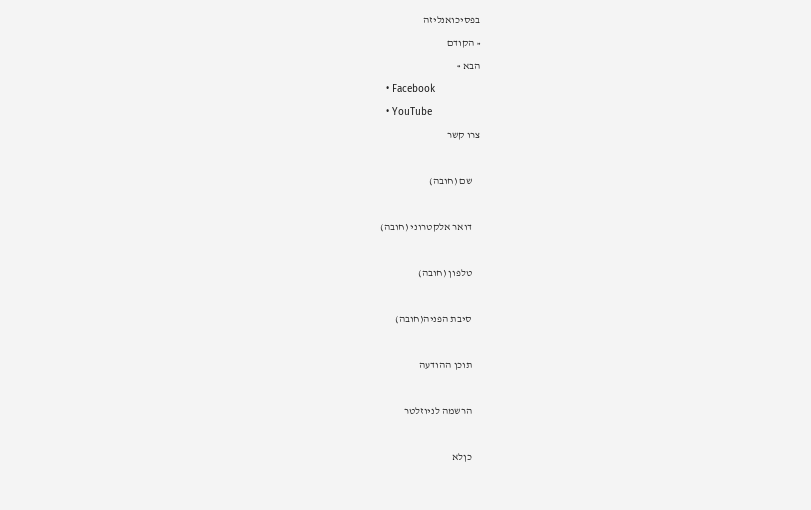בפסיכואנליזה
« הקודם
הבא »
  • Facebook
  • YouTube
צרו קשר

    שם (חובה)

    דואר אלקטרוני (חובה)

    טלפון (חובה)

    סיבת הפניה(חובה)

    תוכן ההודעה

    הרשמה לניוזלטר

    כןלא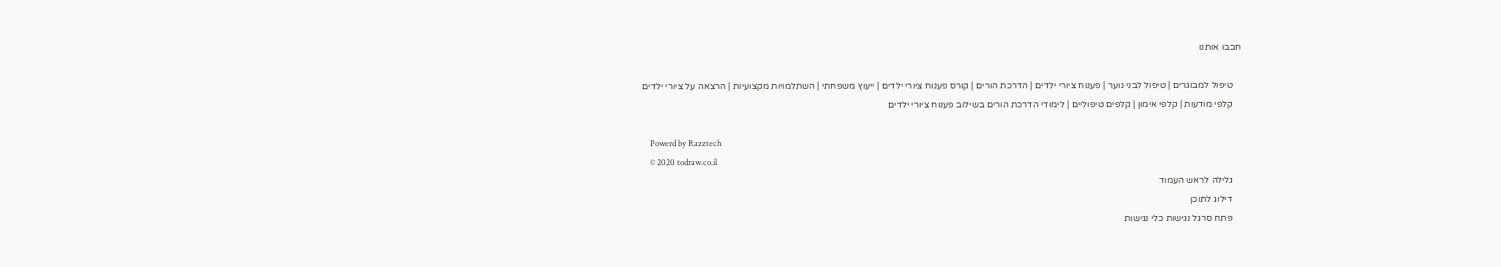חבבו אותנו

    טיפול למבוגרים | טיפול לבני נוער | פענוח ציורי ילדים | הדרכת הורים | קורס פענוח ציורי ילדים | ייעוץ משפחתי | השתלמויות מקצועיות | הרצאה על ציורי ילדים
    קלפי מודעות | קלפי אימון | קלפים טיפוליים | לימודי הדרכת הורים בשילוב פענוח ציורי ילדים

    Powerd by Razztech
    © 2020 todraw.co.il
    גלילה לראש העמוד
    דילוג לתוכן
    פתח סרגל נגישות כלי נגישות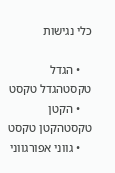כלי נגישות

    • הגדל טקסטהגדל טקסט
    • הקטן טקסטהקטן טקסט
    • גווני אפורגווני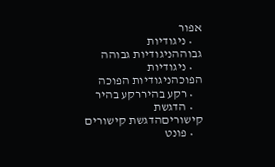אפור
    • ניגודיות גבוההניגודיות גבוהה
    • ניגודיות הפוכהניגודיות הפוכה
    • רקע בהיררקע בהיר
    • הדגשת קישוריםהדגשת קישורים
    • פונט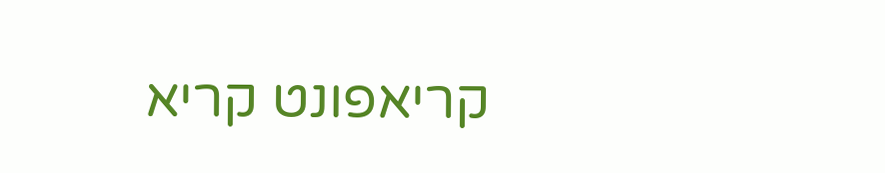קריאפונט קריא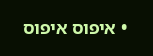• איפוס איפוס